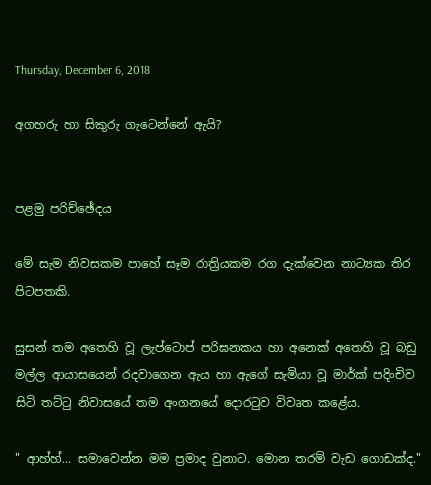Thursday, December 6, 2018

අගහරු හා සිකුරු ගැටෙන්නේ ඇයි?


පළමු පරිච්ඡේදය

මේ සැම නිවසකම පාහේ සෑම රාත්‍රියකම රග දැක්වෙන නාට්‍යක තිර පිටපතකි.

සුසන් තම අතෙහි වූ ලැප්ටොප් පරිඝනකය හා අනෙක් අතෙහි වූ බඩු මල්ල ආයාසයෙන් රදවාගෙන ඇය හා ඇගේ සැමියා වූ මාර්ක් පදිංචිව සිටි තට්ටු නිවාසයේ තම අංගනයේ දොරටුව විවෘත කළේය.

" ආහ්හ්... සමාවෙන්න මම ප්‍රමාද වුනාට. මොන තරම් වැඩ ගොඩක්ද."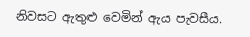නිවසට ඇතුළු වෙමින් ඇය පැවසීය.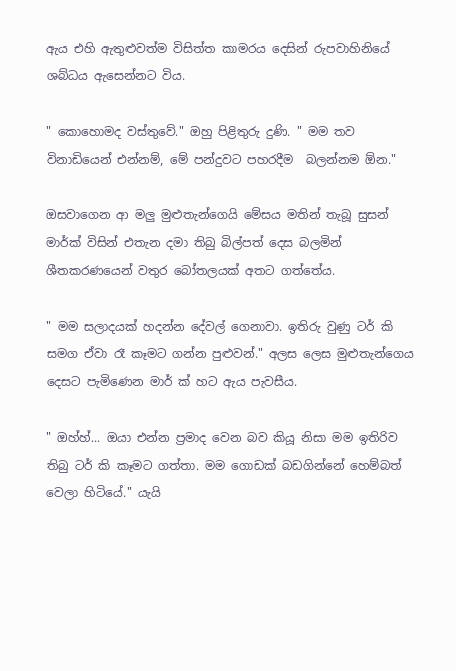ඇය එහි ඇතුළුවත්ම විසිත්ත කාමරය දෙසින් රුපවාහිනියේ ශබ්ධය ඇසෙන්නට විය.

" කොහොමද වස්තුවේ." ඔහු පිළිතුරු දුණි. " මම තව විනාඩියෙන් එන්නම්, මේ පන්දුවට පහරදීම  බලන්නම ඕන."

ඔසවාගෙන ආ මලු මුළුතැන්ගෙයි මේසය මතින් තැබූ සුසන් මාර්ක් විසින් එතැන දමා තිබු බිල්පත් දෙස බලමින් ශීතකරණයෙන් වතුර බෝතලයක් අතට ගත්තේය.

" මම සලාදයක් හදන්න දේවල් ගෙනාවා. ඉතිරු වුණු ටර් කි සමග ඒවා රෑ කෑමට ගන්න පුළුවන්." අලස ලෙස මුළුතැන්ගෙය දෙසට පැමිණෙන මාර් ක් හට ඇය පැවසීය.

" ඔහ්හ්... ඔයා එන්න ප්‍රමාද වෙන බව කියූ නිසා මම ඉතිරිව තිබු ටර් කි කෑමට ගත්තා. මම ගොඩක් බඩගින්නේ හෙම්බත් වෙලා හිටියේ." යැයි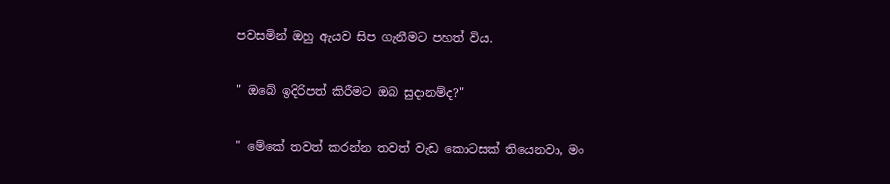පවසමින් ඔහු ඇයව සිප ගැනීමට පහත් විය.

" ඔබේ ඉදිරිපත් කිරීමට ඔබ සුදානම්ද?"

" මේකේ තවත් කරන්න තවත් වැඩ කොටසක් තියෙනවා, මං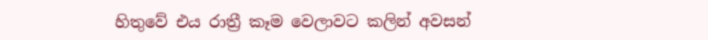හිතුවේ එය රාත්‍රී කෑම වෙලාවට කලින් අවසන්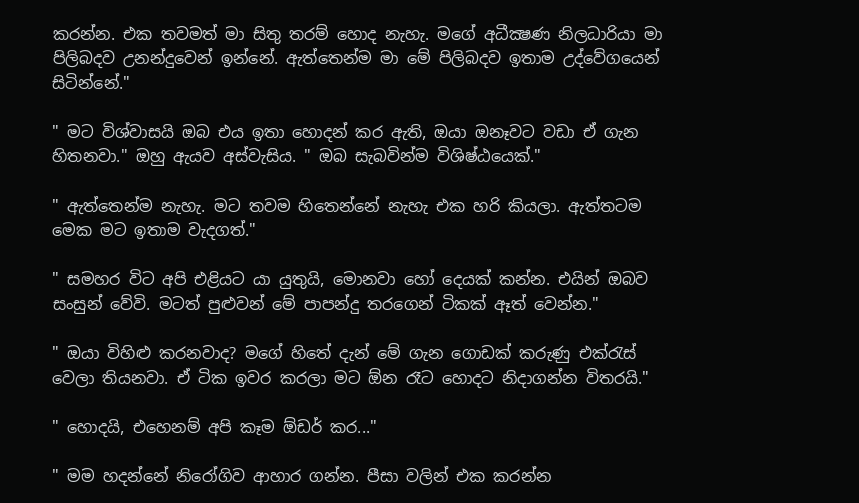කරන්න. එක තවමත් මා සිතු තරම් හොද නැහැ. මගේ අධීක්‍ෂණ නිලධාරියා මා පිලිබදව උනන්දුවෙන් ඉන්නේ. ඇත්තෙන්ම මා මේ පිලිබදව ඉතාම උද්වේගයෙන් සිටින්නේ."

" මට විශ්වාසයි ඔබ එය ඉතා හොදන් කර ඇති, ඔයා ඔනෑවට වඩා ඒ ගැන හිතනවා." ඔහු ඇයව අස්වැසිය. " ඔබ සැබවින්ම විශිෂ්ඨයෙක්."

" ඇත්තෙන්ම නැහැ. මට තවම හිතෙන්නේ නැහැ එක හරි කියලා. ඇත්තටම මෙක මට ඉතාම වැදගත්."

" සමහර විට අපි එළියට යා යුතුයි, මොනවා හෝ දෙයක් කන්න. එයින් ඔබව සංසුන් වේවි. මටත් පුළුවන් මේ පාපන්දු තරගෙන් ටිකක් ඈත් වෙන්න."

" ඔයා විහිළු කරනවාද? මගේ හිතේ දැන් මේ ගැන ගොඩක් කරුණු එක්රැස් වෙලා තියනවා. ඒ ටික ඉවර කරලා මට ඕන රෑට හොදට නිදාගන්න විතරයි."

" හොදයි, එහෙනම් අපි කෑම ඕඩර් කර..."

" මම හදන්නේ නිරෝගිව ආහාර ගන්න. පීසා වලින් එක කරන්න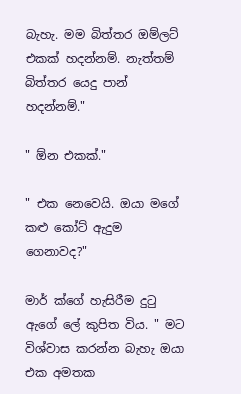බැහැ. මම බිත්තර ඔම්ලට් එකක් හදන්නම්. නැත්තම් බිත්තර යෙදු පාන් හදන්නම්."

" ඕන එකක්."

" එක නෙවෙයි. ඔයා මගේ කළු කෝට් ඇදුම ගෙනාවද?"

මාර් ක්ගේ හැසිරීම දුටු ඇගේ ලේ කුපිත විය. " මට විශ්වාස කරන්න බැහැ ඔයා එක අමතක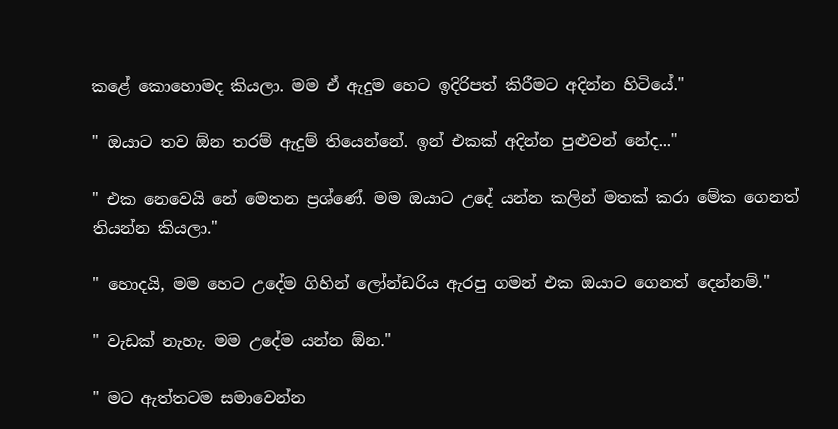කළේ කොහොමද කියලා. මම ඒ ඇදුම හෙට ඉදිරිපත් කිරීමට අදින්න හිටියේ."

" ඔයාට තව ඕන තරම් ඇදුම් තියෙන්නේ. ඉන් එකක් අදින්න පුළුවන් නේද..."

" එක නෙවෙයි නේ මෙතන ප්‍රශ්ණේ. මම ඔයාට උදේ යන්න කලින් මතක් කරා මේක ගෙනත් තියන්න කියලා."

" හොදයි, මම හෙට උදේම ගිහින් ලෝන්ඩරිය ඇරපු ගමන් එක ඔයාට ගෙනත් දෙන්නම්."

" වැඩක් නැහැ. මම උදේම යන්න ඕන."

" මට ඇත්තටම සමාවෙන්න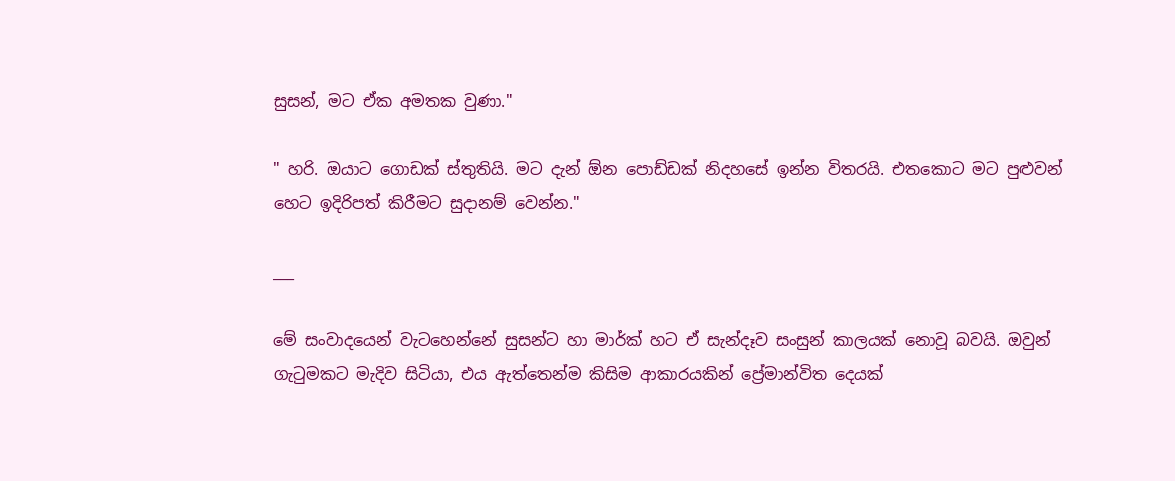සුසන්, මට ඒක අමතක වුණා."

" හරි. ඔයාට ගොඩක් ස්තුතියි. මට දැන් ඕන පොඩ්ඩක් නිදහසේ ඉන්න විතරයි. එතකොට මට පුළුවන් හෙට ඉදිරිපත් කිරීමට සුදානම් වෙන්න."

___

මේ සංවාදයෙන් වැටහෙන්නේ සුසන්ට හා මාර්ක් හට ඒ සැන්දෑව සංසුන් කාලයක් නොවූ බවයි. ඔවුන් ගැටුමකට මැදිව සිටියා, එය ඇත්තෙන්ම කිසිම ආකාරයකින් ප්‍රේමාන්විත දෙයක්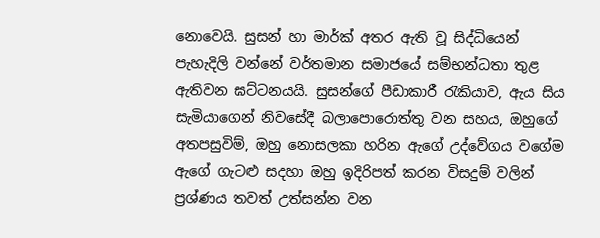නොවෙයි. සුසන් හා මාර්ක් අතර ඇති වූ සිද්ධියෙන් පැහැදිලි වන්නේ වර්තමාන සමාජයේ සම්භන්ධතා තුළ ඇතිවන ඝට්ටනයයි. සුසන්ගේ පීඩාකාරී රැකියාව, ඇය සිය සැමියාගෙන් නිවසේදී බලාපොරොත්තු වන සහය, ඔහුගේ අතපසුවිම්, ඔහු නොසලකා හරින ඇගේ උද්වේගය වගේම ඇගේ ගැටළු සදහා ඔහු ඉදිරිපත් කරන විසදුම් වලින් ප්‍රශ්ණය තවත් උත්සන්න වන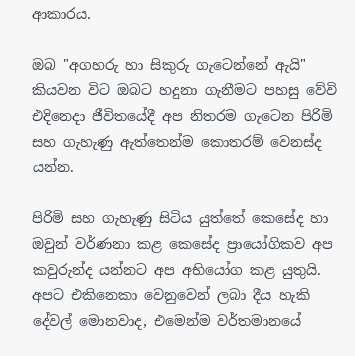ආකාරය.

ඔබ "අගහරු හා සිකුරු ගැටෙන්නේ ඇයි" කියවන විට ඔබට හදුනා ගැනීමට පහසු වේවි එදිනෙදා ජීවිතයේදී අප නිතරම ගැටෙන පිරිමි සහ ගැහැණු ඇත්තෙන්ම කොතරම් වෙනස්ද යන්න.

පිරිමි සහ ගැහැණු සිටිය යුත්තේ කෙසේද හා ඔවුන් වර්ණනා කළ කෙසේද ප්‍රායෝගිකව අප කවුරුන්ද යන්නට අප අභියෝග කළ යුතුයි. අපට එකිනෙකා වෙනුවෙන් ලබා දීය හැකි දේවල් මොනවාද, එමෙන්ම වර්තමානයේ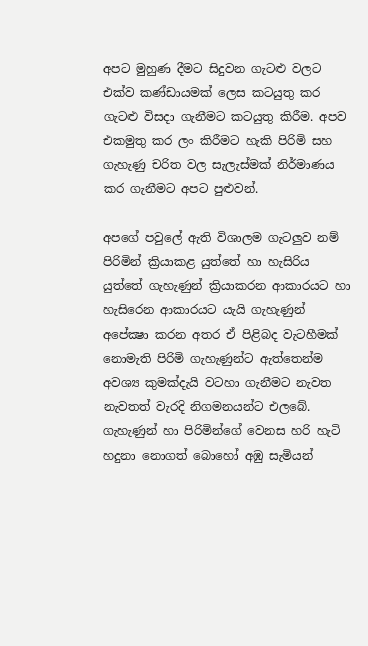අපට මුහුණ දීමට සිදුවන ගැටළු වලට එක්ව කණ්ඩායමක් ලෙස කටයුතු කර ගැටළු විසදා ගැනීමට කටයුතු කිරීම. අපව එකමුතු කර ලං කිරීමට හැකි පිරිමි සහ ගැහැණු චරිත වල සැලැස්මක් නිර්මාණය කර ගැනීමට අපට පුළුවන්.

අපගේ පවුලේ ඇති විශාලම ගැටලුව නම් පිරිමින් ක්‍රියාකළ යුත්තේ හා හැසිරිය යුත්තේ ගැහැණුන් ක්‍රියාකරන ආකාරයට හා හැසිරෙන ආකාරයට යැයි ගැහැණුන් අපේක්‍ෂා කරන අතර ඒ පිළිබද වැටහීමක් නොමැති පිරිමි ගැහැණුන්ට ඇත්තෙන්ම අවශ්‍ය කුමක්දැයි වටහා ගැනීමට නැවත නැවතත් වැරදි නිගමනයන්ට එලබේ. ගැහැණුන් හා පිරිමින්ගේ වෙනස හරි හැටි හදුනා නොගත් බොහෝ අඹු සැමියන්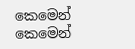කෙමෙන් කෙමෙන්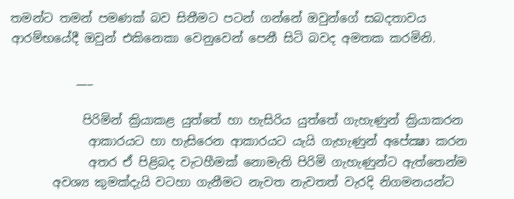තමන්ට තමන් පමණක් බව සිතීමට පටන් ගන්නේ ඔවුන්ගේ සබදතාවය ආරම්භයේදී ඔවුන් එකිනෙකා වෙනුවෙන් පෙනී සිටි බවද අමතක කරමිනි.

           ___

            පිරිමින් ක්‍රියාකළ යුත්තේ හා හැසිරිය යුත්තේ ගැහැණුන් ක්‍රියාකරන
             ආකාරයට හා හැසිරෙන ආකාරයට යැයි ගැහැණුන් අපේක්‍ෂා කරන
             අතර ඒ පිළිබද වැටහීමක් නොමැති පිරිමි ගැහැණුන්ට ඇත්තෙන්ම
       අවශ්‍ය කුමක්දැයි වටහා ගැනීමට නැවත නැවතත් වැරදි නිගමනයන්ට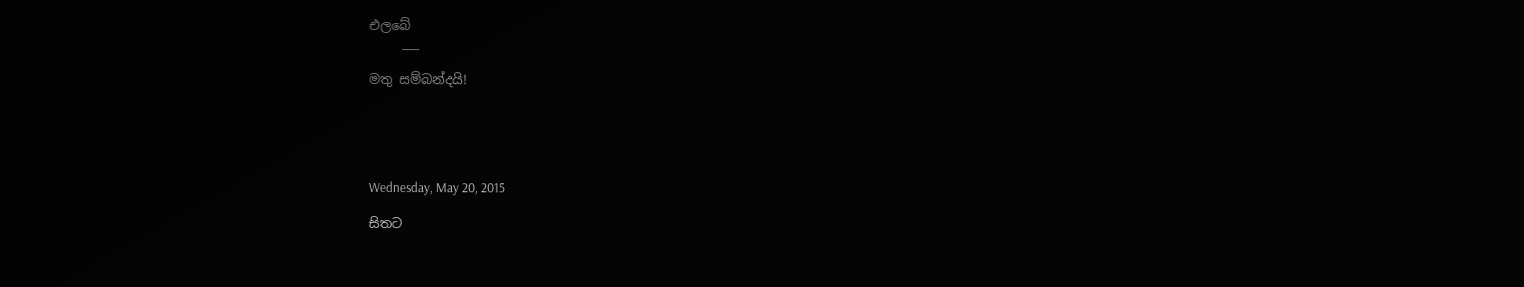එලබේ
     ___

මතු සම්බන්දයි!





Wednesday, May 20, 2015

සිතට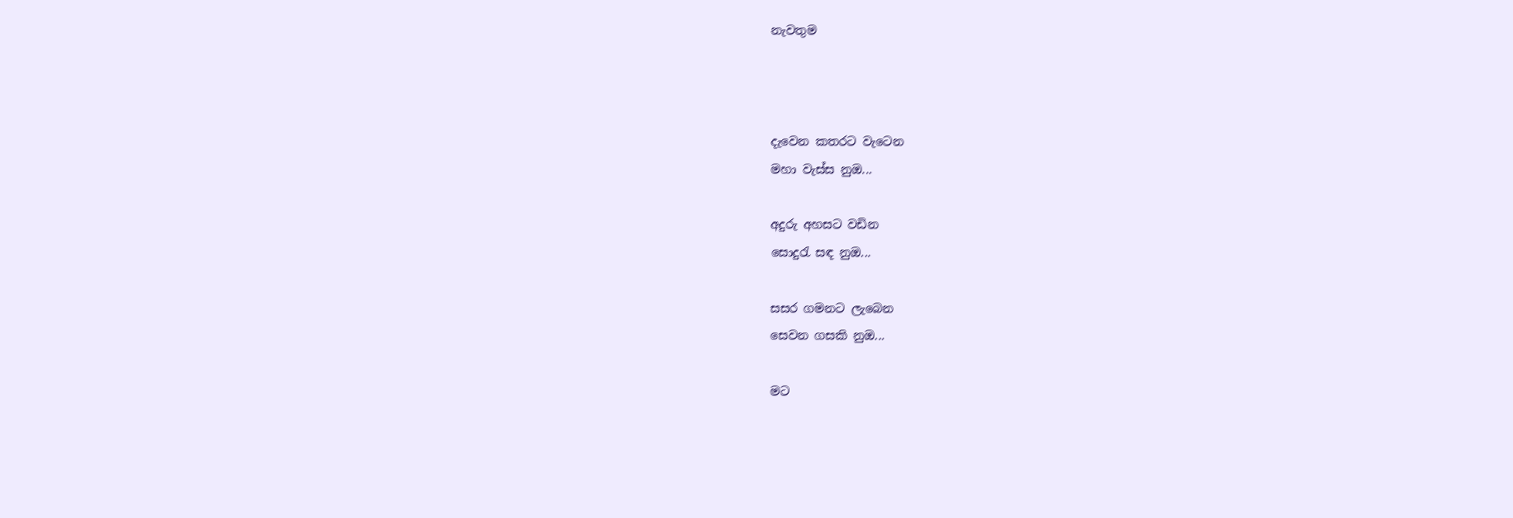නැවතුම



දැවෙන කතරට වැටෙන
මහා වැස්ස නුඔ...

අදුරු අහසට වඩින
සොදුරැ සඳ නුඔ...

සසර ගමනට ලැබෙන
සෙවන ගසකි නුඔ...

මට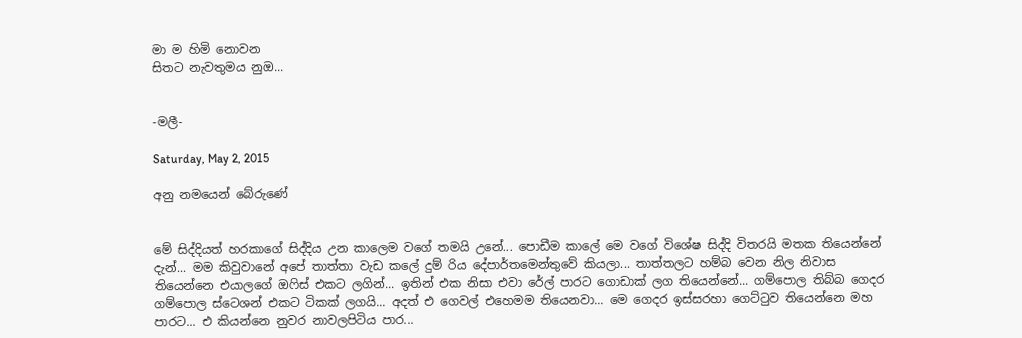මා ම හිමි නොවන
සිතට නැවතුමය නුඔ...


-මලී-

Saturday, May 2, 2015

අනු නමයෙන් බේරුණේ


මේ සිද්දියත් හරකාගේ සිද්දිය උන කාලෙම වගේ තමයි උනේ... පොඩීම කාලේ මෙ වගේ විශේෂ සිද්දි විතරයි මතක තියෙන්නේ දැන්... මම කිවුවානේ අපේ තාත්තා වැඩ කලේ දුම් රිය දේපාර්තමෙන්තුවේ කියලා... තාත්තලට හම්බ වෙන නිල නිවාස තියෙන්නෙ එයාලගේ ඔෆිස් එකට ලගින්... ඉතින් එක නිසා එවා රේල් පාරට ගොඩාක් ලග තියෙන්නේ... ගම්පොල තිබ්බ ගෙදර ගම්පොල ස්ටෙශන් එකට ටිකක් ලගයි... අදත් එ ගෙවල් එහෙමම තියෙනවා... මෙ ගෙදර ඉස්සරහා ගෙට්ටුව තියෙන්නෙ මහ පාරට... එ කියන්නෙ නුවර නාවලපිටිය පාර...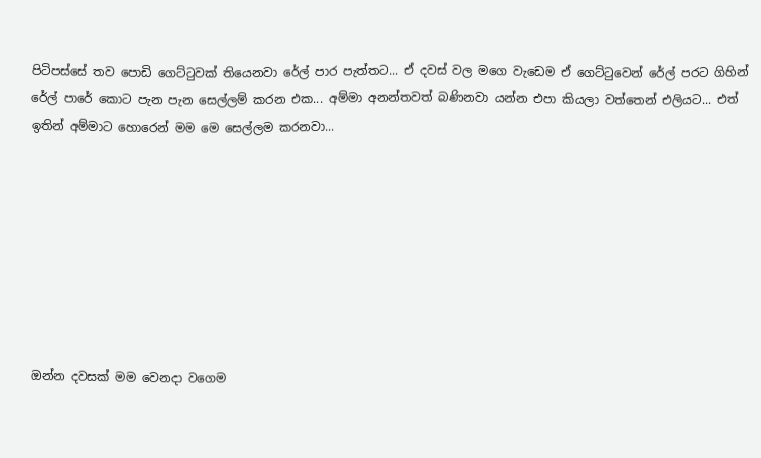පිටිපස්සේ තව පොඩි ගෙට්ටුවක් තියෙනවා රේල් පාර පැත්තට... ඒ දවස් වල මගෙ වැඩෙම ඒ ගෙට්ටුවෙන් රේල් පරට ගිහින් රේල් පාරේ කොට පැන පැන සෙල්ලම් කරන එක... අම්මා අනන්තවත් බණිනවා යන්න එපා කියලා වත්තෙන් එලියට... එත් ඉතින් අම්මාට හොරෙන් මම මෙ සෙල්ලම කරනවා...








ඔන්න දවසක් මම වෙනදා වගෙම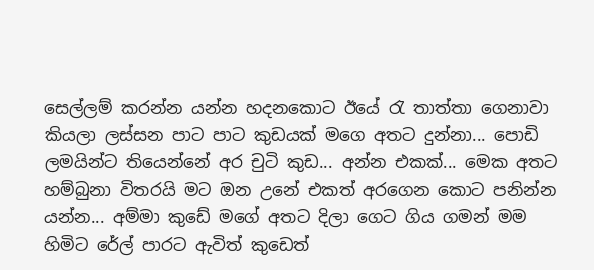සෙල්ලම් කරන්න යන්න හදනකොට ඊයේ රැ තාත්තා ගෙනාවා කියලා ලස්සන පාට පාට කුඩයක් මගෙ අතට දුන්නා... පොඩි ලමයින්ට තියෙන්නේ අර චුටි කුඩ... අන්න එකක්... මෙක අතට හම්බුනා විතරයි මට ඔන උනේ එකත් අරගෙන කොට පනින්න යන්න... අම්මා කුඩේ මගේ අතට දිලා ගෙට ගිය ගමන් මම හිමිට රේල් පාරට ඇවිත් කුඩෙත්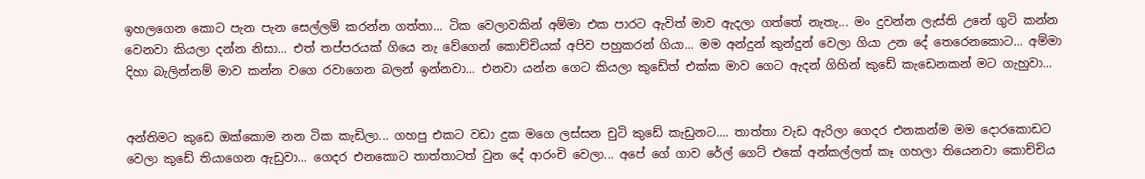ඉහලගෙන කොට පැන පැන සෙල්ලම් කරන්න ගත්තා... ටික වෙලාවකින් අම්මා එක පාරට ඇවිත් මාව ඇදලා ගත්තේ නැතැ... මං දුවන්න ලැස්ති උනේ ගුටි කන්න වෙනවා කියලා දන්න නිසා... එත් තප්පරයක් ගියෙ නැ වේගෙන් කොච්චියක් අපිව පහුකරන් ගියා... මම අන්දුන් කුන්දුන් වෙලා ගියා උන දේ තෙරෙනකොට... අම්මා දිහා බැලින්නම් මාව කන්න වගෙ රවාගෙන බලන් ඉන්නවා... එනවා යන්න ගෙට කියලා කුඩේත් එක්ක මාව ගෙට ඇදන් ගිහින් කුඩේ කැඩෙනකන් මට ගැහුවා...


අන්තිමට කුඩෙ ඔක්කොම නන ටික කැඩිලා... ගහපු එකට වඩා දුක මගෙ ලස්සන චුටි කුඩේ කැඩුනට.... තාත්තා වැඩ ඇරිලා ගෙදර එනකන්ම මම දොරකොඩට වෙලා කුඩේ තියාගෙන ඇඩුවා... ගෙදර එනකොට තාත්තාටත් වුන දේ ආරංචි වෙලා... අපේ ගේ ගාව රේල් ගෙට් එකේ අන්කල්ලත් කෑ ගහලා තියෙනවා කොච්චිය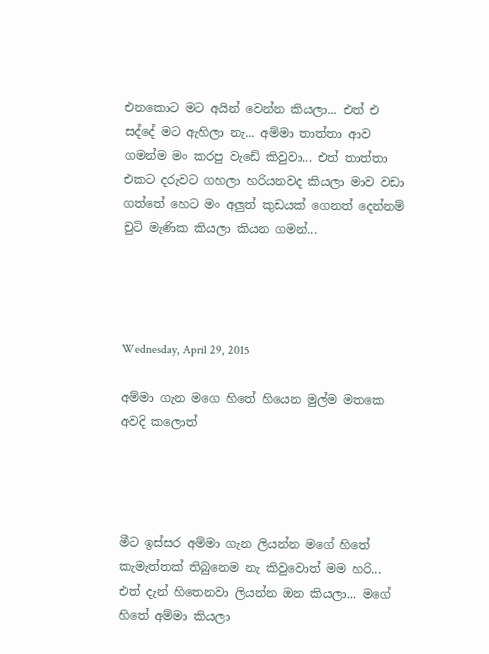එනකොට මට අයින් වෙන්න කියලා... එත් එ සද්දේ මට ඇහිලා නැ... අම්මා තාත්තා ආව ගමන්ම මං කරපු වැඩේ කිවුවා... එත් තාත්තා එකට දරුවට ගහලා හරියනවද කියලා මාව වඩා ගත්තේ හෙට මං අලුත් කුඩයක් ගෙනත් දෙන්නම් චුටි මැණික කියලා කියන ගමන්...




Wednesday, April 29, 2015

අම්මා ගැන මගෙ හිතේ හියෙන මුල්ම මතකෙ අවදි කලොත්




මීට ඉස්සර අම්මා ගැන ලියන්න මගේ හිතේ කැමැත්තක් තිබුනෙම නැ කිවුවොත් මම හරි... එත් දැන් හිතෙනවා ලියන්න ඔන කියලා... මගේ හිතේ අම්මා කියලා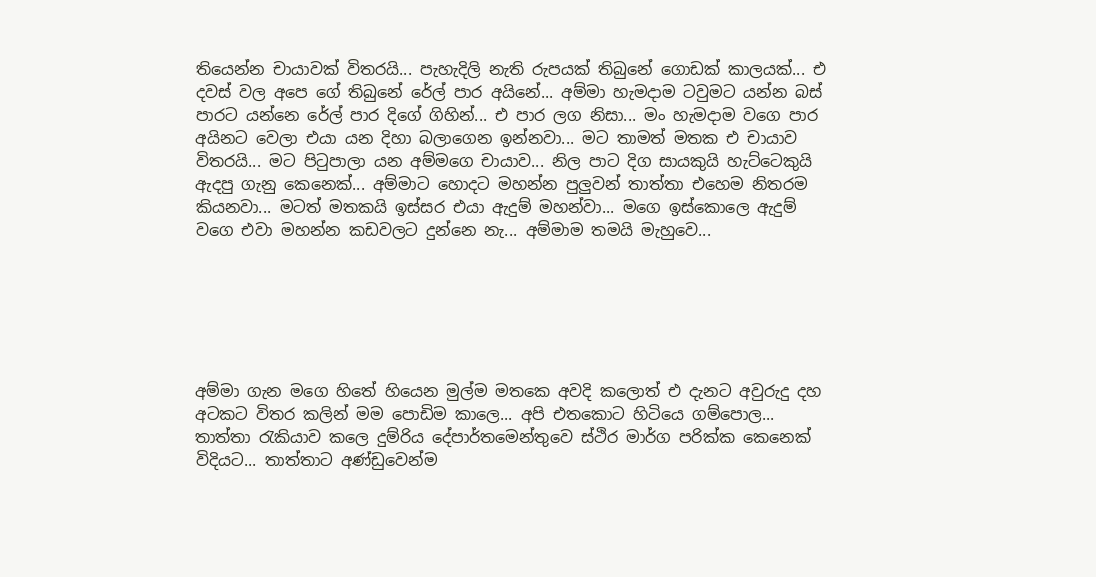තියෙන්න චායාවක් විතරයි... පැහැදිලි නැති රුපයක් තිබුනේ ගොඩක් කාලයක්... එ දවස් වල අපෙ ගේ තිබුනේ රේල් පාර අයිනේ... අම්මා හැමදාම ටවුමට යන්න බස් පාරට යන්නෙ රේල් පාර දිගේ ගිහින්... එ පාර ලග නිසා... මං හැමදාම වගෙ පාර අයිනට වෙලා එයා යන දිහා බලාගෙන ඉන්නවා... මට තාමත් මතක එ චායාව විතරයි... මට පිටුපාලා යන අම්මගෙ චායාව... නිල පාට දිග සායකුයි හැට්ටෙකුයි ඇදපු ගැනු කෙනෙක්... අම්මාට හොදට මහන්න පුලුවන් තාත්තා එහෙම නිතරම කියනවා... මටත් මතකයි ඉස්සර එයා ඇදුම් මහන්වා... මගෙ ඉස්කොලෙ ඇදුම් වගෙ එවා මහන්න කඩවලට දුන්නෙ නැ... අම්මාම තමයි මැහුවෙ...






අම්මා ගැන මගෙ හිතේ හියෙන මුල්ම මතකෙ අවදි කලොත් එ දැනට අවුරුදු දහ අටකට විතර කලින් මම පොඩිම කාලෙ... අපි එතකොට හිටියෙ ගම්පොල... තාත්තා රැකියාව කලෙ දුම්රිය දේපාර්තමෙන්තුවෙ ස්ථිර මාර්ග පරික්ක කෙනෙක් විදියට... තාත්තාට අණ්ඩුවෙන්ම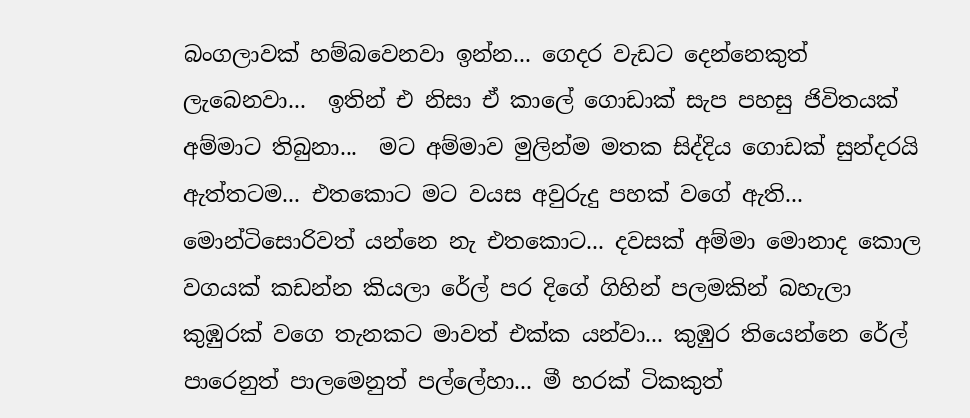බංගලාවක් හම්බවෙනවා ඉන්න... ගෙදර වැඩට දෙන්නෙකුත් ලැබෙනවා...  ඉතින් එ නිසා ඒ කාලේ ගොඩාක් සැප පහසු ජිවිතයක් අම්මාට තිබුනා...  මට අම්මාව මුලින්ම මතක සිද්දිය ගොඩක් සුන්දරයි ඇත්තටම... එතකොට මට වයස අවුරුදු පහක් වගේ ඇති... මොන්ටිසොරිවත් යන්නෙ නැ එතකොට... දවසක් අම්මා මොනාද කොල වගයක් කඩන්න කියලා රේල් පර දිගේ ගිහින් පලමකින් බහැලා කුඹුරක් වගෙ තැනකට මාවත් එක්ක යන්වා... කුඹුර තියෙන්නෙ රේල් පාරෙනුත් පාලමෙනුත් පල්ලේහා... මී හරක් ටිකකුත්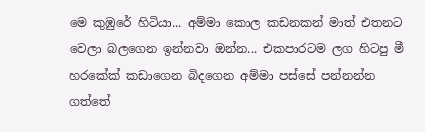මෙ කුඹුරේ හිටියා... අම්මා කොල කඩනකන් මාත් එතනට වෙලා බලගෙන ඉන්නවා ඔන්න... එකපාරටම ලග හිටපු මී හරකේක් කඩාගෙන බිදගෙන අම්මා පස්සේ පන්නන්න ගත්තේ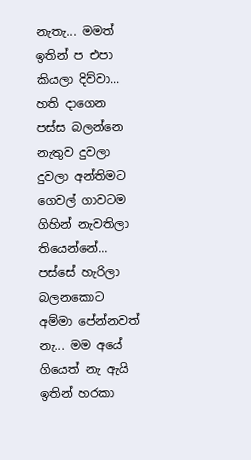නැතැ... මමත් ඉතින් ප එපා කියලා දිව්වා... හති දාගෙන පස්ස බලන්නෙ නැතුව දුවලා දුවලා අන්තිමට ගෙවල් ගාවටම ගිහින් නැවතිලා තියෙන්නේ... පස්සේ හැරිලා බලනකොට අම්මා පේන්නවත් නැ... මම අයේ ගියෙත් නැ ඇයි ඉතින් හරකා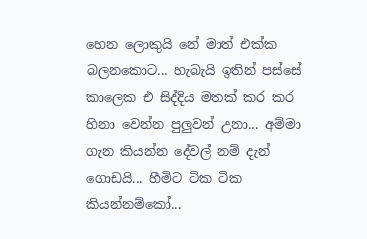හෙන ලොකුයි නේ මාත් එක්ක බලනකොට... හැබැයි ඉතින් පස්සේ කාලෙක එ සිද්දිය මතක් කර කර හිනා වෙන්න පුලුවන් උනා... අම්මා ගැන කියන්න දේවල් නම් දැන් ගොඩයි... හීමිට ටික ටික කියන්නම්කෝ...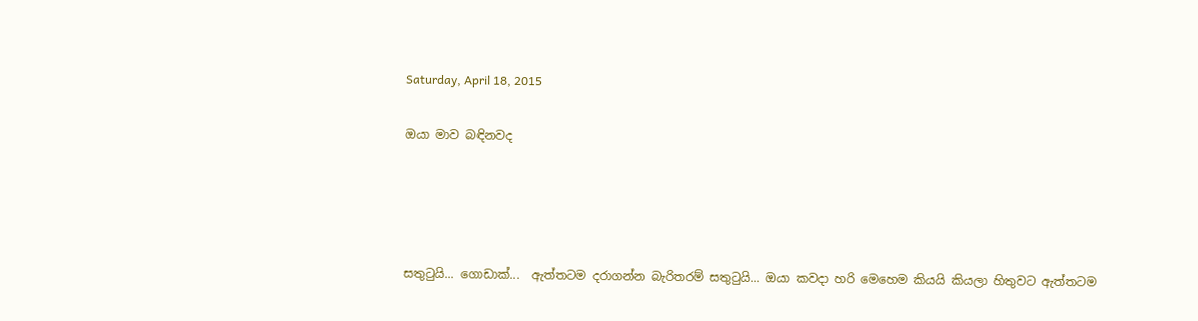Saturday, April 18, 2015

ඔයා මාව බඳිනවද




සතුටුයි... ගොඩාක්...  ඇත්තටම දරාගන්න බැරිතරම් සතුටුයි... ඔයා කවදා හරි මෙහෙම කියයි කියලා හිතුවට ඇත්තටම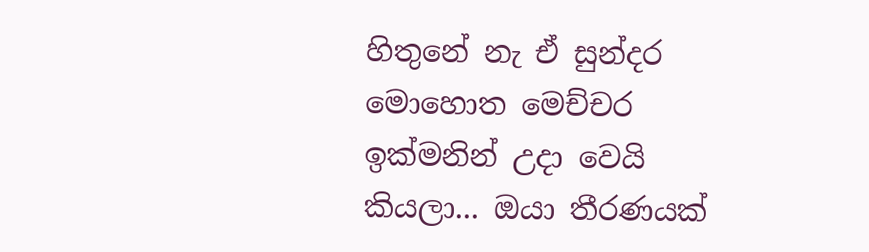හිතුනේ නැ ඒ සුන්දර මොහොත මෙච්චර ඉක්මනින් උදා වෙයි කියලා... ඔයා තීරණයක්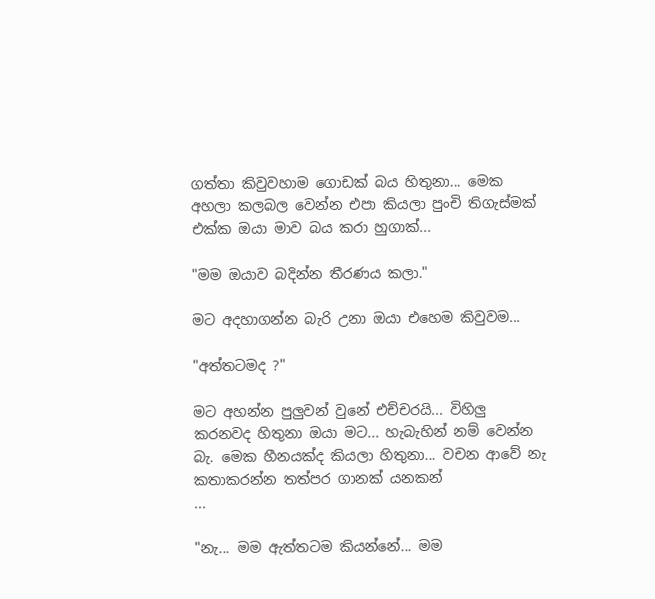ගත්තා කිවුවහාම ගොඩක් බය හිතුනා... මෙක අහලා කලබල වෙන්න එපා කියලා පුංචි තිගැස්මක් එක්ක ඔයා මාව බය කරා හුගාක්...

"මම ඔයාව බදින්න තීරණය කලා."

මට අදහාගන්න බැරි උනා ඔයා එහෙම කිවුවම...

"අත්තටමද ?"

මට අහන්න පුලුවන් වුනේ එච්චරයි... විහිලු කරනවද හිතුනා ඔයා මට... හැබැහින් නම් වෙන්න බැ. මෙක හීනයක්ද කියලා හිතුනා... වචන ආවේ නැ කතාකරන්න තත්පර ගානක් යනකන්
...

"නැ... මම ඇත්තටම කියන්නේ... මම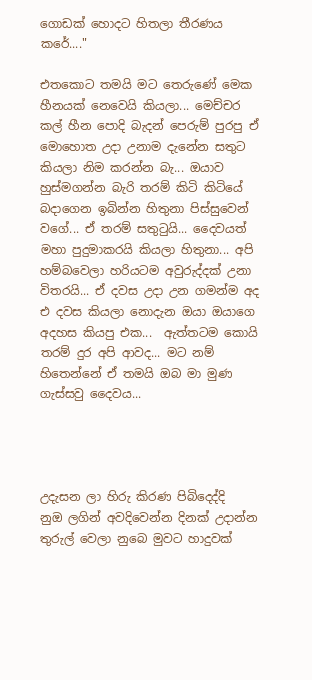ගොඩක් හොදට හිතලා තීරණය කරේ...."

එතකොට තමයි මට තෙරුණේ මෙක හීනයක් නෙවෙයි කියලා... මෙච්චර කල් හීන පොදි බැදන් පෙරුම් පුරපු ඒ මොහොත උදා උනාම දැනේන සතුට කියලා නිම කරන්න බැ... ඔයාව හුස්මගන්න බැරි තරම් කිටි කිටියේ බදාගෙන ඉබින්න හිතුනා පිස්සුවෙන් වගේ... ඒ තරම් සතුටුයි... දෛවයත් මහා පුදුමාකරයි කියලා හිතුනා... අපි හම්බවෙලා හරියටම අවුරුද්දක් උනා විතරයි... ඒ දවස උදා උන ගමන්ම අද එ දවස කියලා නොදැන ඔයා ඔයාගෙ අදහස කියපු එක...  ඇත්තටම කොයි තරම් දුර අපි ආවද... මට නම් හිතෙන්නේ ඒ තමයි ඔබ මා මුණ ගැස්සවු දෛවය...




උදැසන ලා හිරු කිරණ පිබිදෙද්දි
නුඔ ලගින් අවදිවෙන්න දිනක් උදාන්න
තුරුල් වෙලා නුබෙ මුවට හාදුවක්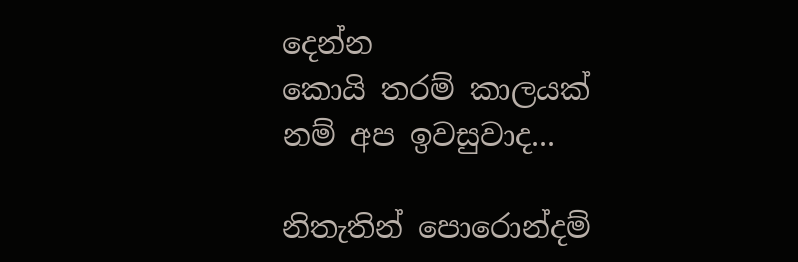දෙන්න
කොයි තරම් කාලයක් නම් අප ඉවසුවාද...

නිතැතින් පොරොන්දම්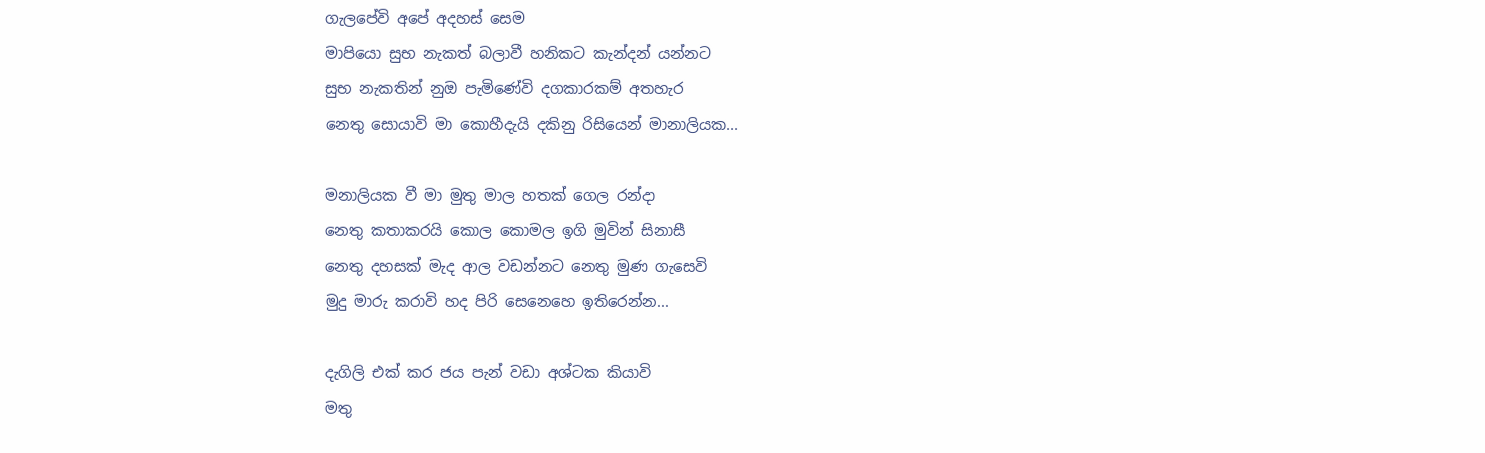ගැලපේවි අපේ අදහස් සෙම
මාපියො සුභ නැකත් බලාවී හනිකට කැන්දන් යන්නට
සුභ නැකතින් නුඔ පැමිණේවි දගකාරකම් අතහැර
නෙතු සොයාවි මා කොහීදැයි දකිනු රිසියෙන් මානාලියක...

මනාලියක වී මා මුතු මාල හතක් ගෙල රන්දා
නෙතු කතාකරයි කොල කොමල ඉගි මුවින් සිනාසී
නෙතු දහසක් මැද ආල වඩන්නට නෙතු මුණ ගැසෙවි
මුදු මාරු කරාවි හද පිරි සෙනෙහෙ ඉතිරෙන්න...

දැගිලි එක් කර ජය පැන් වඩා අශ්ටක කියාවි
මතු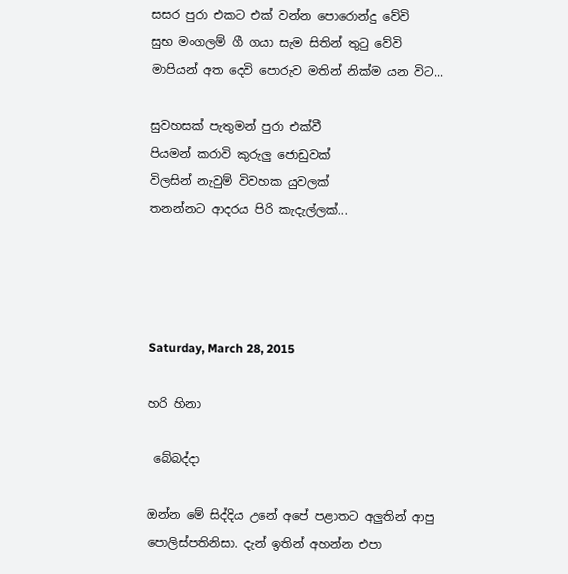සසර පුරා එකට එක් වන්න පොරොන්දු වේවි
සුභ මංගලම් ගී ගයා සැම සිතින් තුටු වේවි
මාපියන් අත දෙවි පොරුව මතින් නික්ම යන විට...

සුවහසක් පැතුමන් පුරා එක්වී
පියමන් කරාවි කුරුලු ජොඩුවක්
විලසින් නැවුම් විවහක යුවලක්
තනන්නට ආදරය පිරි කැදැල්ලක්...




Saturday, March 28, 2015

හරි හිනා

 බේබද්දා

ඔන්න මේ සිද්දිය උනේ අපේ පළාතට අලුතින් ආපු පොලිස්පතිනිසා. දැන් ඉතින් අහන්න එපා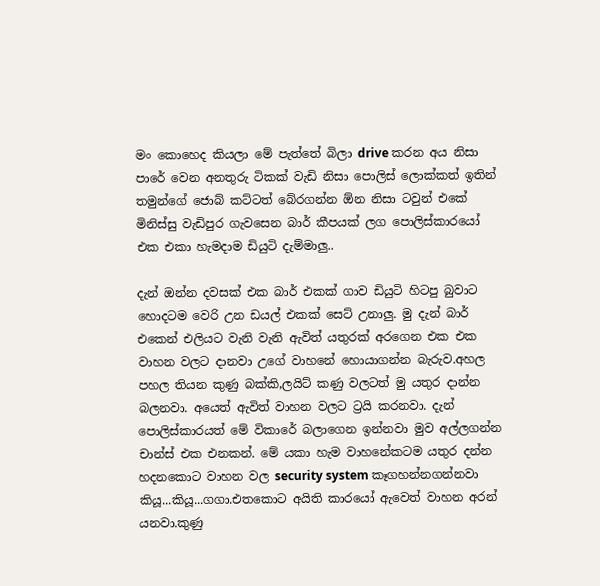මං කොහෙද කියලා මේ පැත්තේ බිලා drive කරන අය නිසා පාරේ වෙන අනතුරු ටිකක් වැඩි නිසා පොලිස් ලොක්කත් ඉතින් තමුන්ගේ ජොබ් කට්ටත් බේරගන්න ඕන නිසා ටවුන් එකේ මිනිස්සු වැඩිපුර ගැවසෙන බාර් කීපයක් ලග පොලිස්කාරයෝ එක එකා හැමදාම ඩියුටි දැම්මාලු..

දැන් ඔන්න දවසක් එක බාර් එකක් ගාව ඩියුටි හිටපු බුවාට හොදටම වෙරි උන ඩයල් එකක් සෙට් උනාලු. මු දැන් බාර් එකෙන් එලියට වැනි වැනි ඇවිත් යතුරක් අරගෙන එක එක වාහන වලට දානවා උගේ වාහනේ හොයාගන්න බැරුව.අහල පහල තියන කුණු බක්කි,ලයිට් කණු වලටත් මු යතුර දාන්න බලනවා. අයෙත් ඇවිත් වාහන වලට ට්‍රයි කරනවා. දැන් පොලිස්කාරයත් මේ විකාරේ බලාගෙන ඉන්නවා මුව අල්ලගන්න චාන්ස් එක එනකන්. මේ යකා හැම වාහනේකටම යතුර දන්න හදනකොට වාහන වල security system කෑගහන්නගන්නවා කියූ...කියූ...ගගා.එතකොට අයිති කාරයෝ ඇවෙත් වාහන අරන් යනවා.කුණු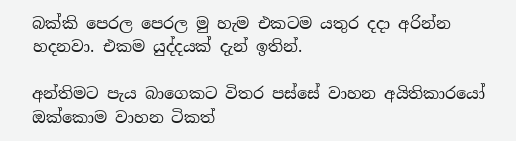බක්කි පෙරල පෙරල මු හැම එකටම යතුර දදා අරින්න හදනවා. එකම යුද්දයක් දැන් ඉතින්.

අන්තිමට පැය බාගෙකට විතර පස්සේ වාහන අයිතිකාරයෝ ඔක්කොම වාහන ටිකත්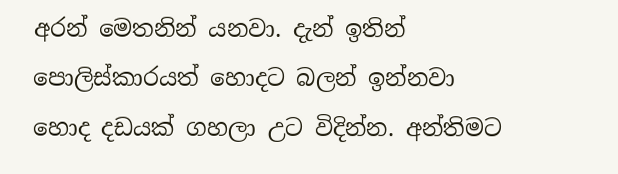අරන් මෙතනින් යනවා. දැන් ඉතින් පොලිස්කාරයත් හොදට බලන් ඉන්නවා හොද දඩයක් ගහලා උට විදින්න. අන්තිමට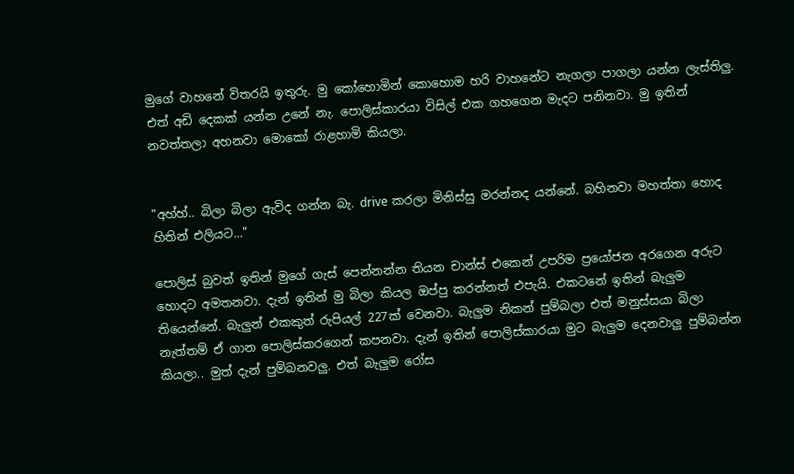මුගේ වාහනේ විතරයි ඉතුරු. මු කෝහොමින් කොහොම හරි වාහනේට නැගලා පාගලා යන්න ලැස්තිලු. එත් අඩි දෙකක් යන්න උනේ නැ. පොලිස්කාරයා විසිල් එක ගහගෙන මැදට පනිනවා. මු ඉතින් නවත්තලා අහනවා මොකෝ රාළහාමි කියලා.


"අහ්හ්.. බිලා බිලා ඇවිද ගන්න බැ. drive කරලා මිනිස්සු මරන්නද යන්නේ. බහිනවා මහත්තා හොද හිතින් එලියට..."

පොලිස් බුවත් ඉතින් මුගේ ගැස් පෙන්නන්න තියන චාන්ස් එකෙන් උපරිම ප්‍රයෝජන අරගෙන අරුට හොදට අමතනවා. දැන් ඉතින් මු බිලා කියල ඔප්පු කරන්නත් එපැයි. එකටනේ ඉතින් බැලුම තියෙන්නේ. බැලුන් එකකුත් රුපියල් 227ක් වෙනවා. බැලුම නිකන් පුම්බලා එත් මනුස්සයා බිලා නැත්තම් ඒ ගාන පොලිස්කරගෙන් කපනවා. දැන් ඉතින් පොලිස්කාරයා මුට බැලුම දෙනවාලු පුම්බන්න කියලා.. මුත් දැන් පුම්බනවලු. එත් බැලුම රෝස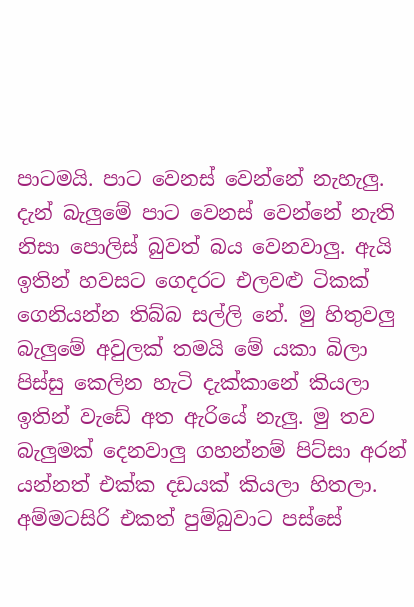පාටමයි. පාට වෙනස් වෙන්නේ නැහැලු. දැන් බැලුමේ පාට වෙනස් වෙන්නේ නැති නිසා පොලිස් බුවත් බය වෙනවාලු. ඇයි ඉතින් හවසට ගෙදරට එලවළු ටිකක් ගෙනියන්න තිබ්බ සල්ලි නේ. මු හිතුවලු බැලුමේ අවුලක් තමයි මේ යකා බිලා පිස්සු කෙලින හැටි දැක්කානේ කියලා ඉතින් වැඩේ අත ඇරියේ නැලු. මු තව බැලුමක් දෙනවාලු ගහන්නම් පිට්සා අරන් යන්නත් එක්ක දඩයක් කියලා හිතලා. අම්මටසිරි එකත් පුම්බුවාට පස්සේ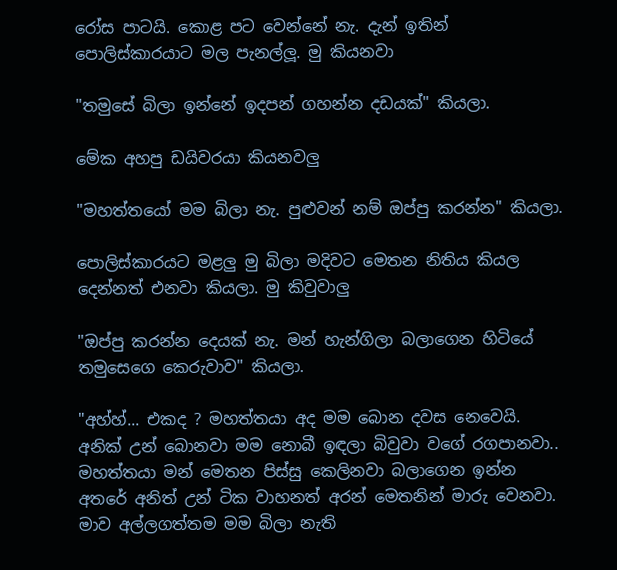රෝස පාටයි. කොළ පට වෙන්නේ නැ. දැන් ඉතින් පොලිස්කාරයාට මල පැනල්ලූ. මු කියනවා

"තමුසේ බිලා ඉන්නේ ඉදපන් ගහන්න දඩයක්" කියලා.

මේක අහපු ඩයිවරයා කියනවලු

"මහත්තයෝ මම බිලා නැ. පුළුවන් නම් ඔප්පු කරන්න" කියලා.

පොලිස්කාරයට මළලු මු බිලා මදිවට මෙතන නිතිය කියල දෙන්නත් එනවා කියලා. මු කිවුවාලු

"ඔප්පු කරන්න දෙයක් නැ. මන් හැන්ගිලා බලාගෙන හිටියේ තමුසෙගෙ කෙරුවාව" කියලා.

"අහ්හ්... එකද ? මහත්තයා අද මම බොන දවස නෙවෙයි. අනික් උන් බොනවා මම නොබී ඉඳලා බිවුවා වගේ රගපානවා.. මහත්තයා මන් මෙතන පිස්සු කෙලිනවා බලාගෙන ඉන්න අතරේ අනිත් උන් ටික වාහනත් අරන් මෙතනින් මාරු වෙනවා. මාව අල්ලගත්තම මම බිලා නැති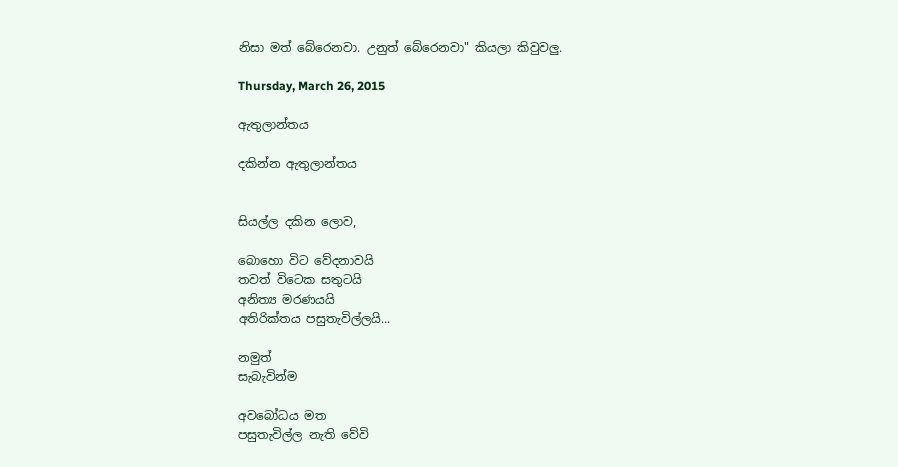නිසා මත් බේරෙනවා. උනුත් බේරෙනවා" කියලා කිවුවලු.

Thursday, March 26, 2015

ඇතුලාන්තය

දකින්න ඇතුලාන්තය


සියල්ල දකින ලොව,

බොහො විට වේදනාවයි
තවත් විටෙක සතුටයි
අනිත්‍ය මරණයයි
අතිරික්තය පසුතැවිල්ලයි...

නමුත්
සැබැවින්ම

අවබෝධය මත
පසුතැවිල්ල නැති වේවි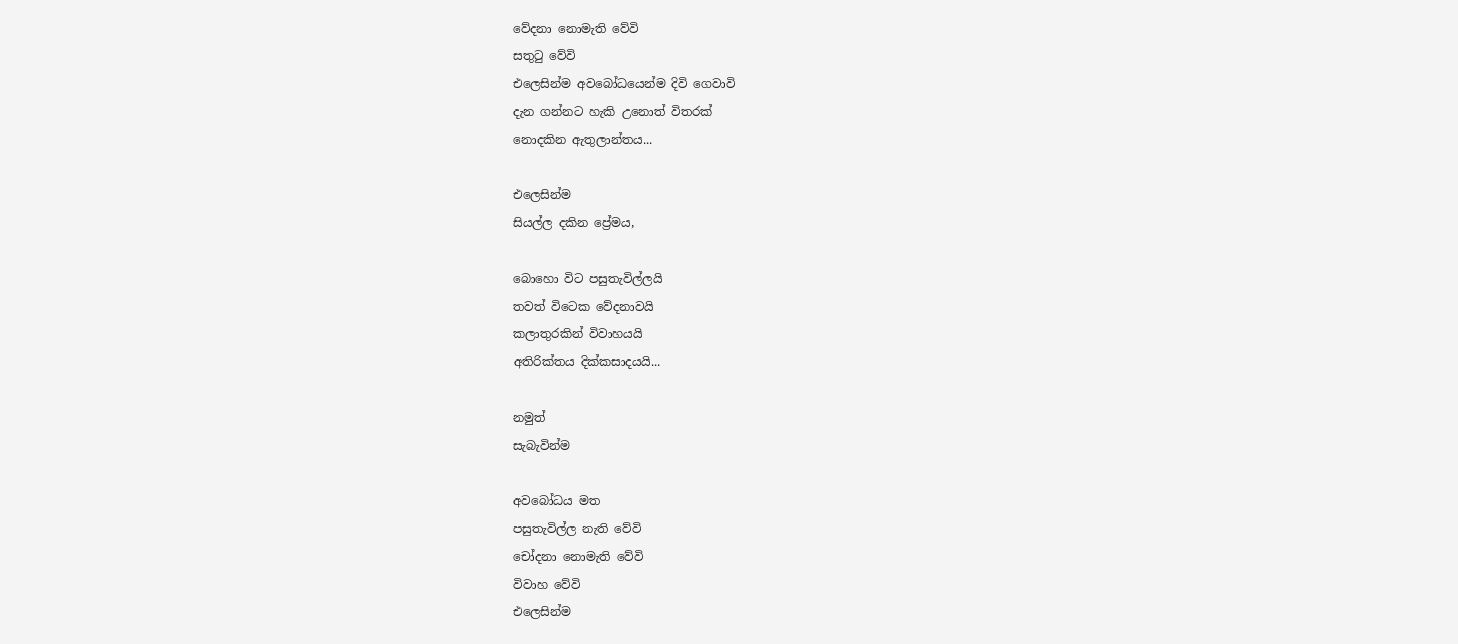වේදනා නොමැති වේවි
සතුටු වේවි
එලෙසින්ම අවබෝධයෙන්ම දිවි ගෙවාවි
දැන ගන්නට හැකි උනොත් විතරක්
නොදකින ඇතුලාන්තය...

එලෙසින්ම
සියල්ල දකින ප්‍රේමය,

බොහො විට පසුතැවිල්ලයි
තවත් විටෙක වේදනාවයි
කලාතුරකින් විවාහයයි
අතිරික්තය දික්කසාදයයි...

නමුත්
සැබැවින්ම

අවබෝධය මත
පසුතැවිල්ල නැති වේවි
චෝදනා නොමැති වේවි
විවාහ වේවි
එලෙසින්ම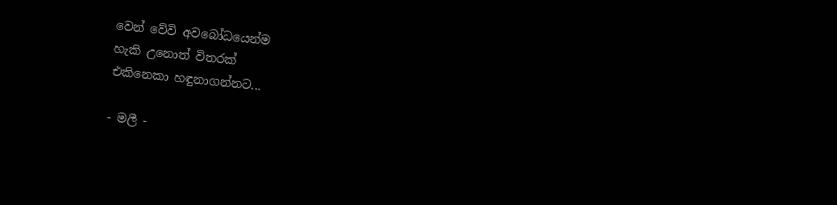වෙන් වේවි අවබෝධයෙන්ම
හැකි උනොත් විතරක්
එකිනෙකා හඳුනාගන්නට...

- මලී -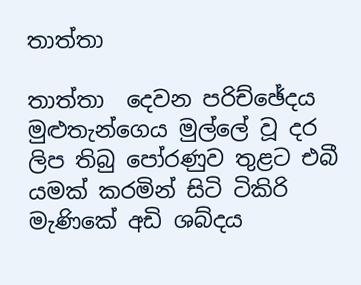තාත්තා

තාත්තා  දෙවන පරිච්ඡේදය   මුළුතැන්ගෙය මුල්ලේ වූ දර ලිප තිබු පෝරණුව තුළට එබී යමක් කරමින් සිටි ටිකිරි මැණිකේ අඩි ශබ්දය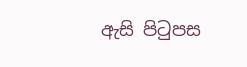ඇසි පිටුපස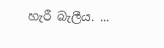හැරී බැලීය. ...